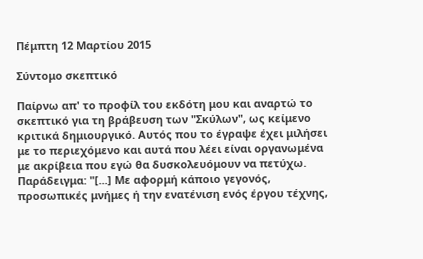Πέμπτη 12 Μαρτίου 2015

Σύντομο σκεπτικό

Παίρνω απ' το προφίλ του εκδότη μου και αναρτώ το σκεπτικό για τη βράβευση των "Σκύλων", ως κείμενο κριτικά δημιουργικό. Αυτός που το έγραψε έχει μιλήσει με το περιεχόμενο και αυτά που λέει είναι οργανωμένα με ακρίβεια που εγώ θα δυσκολευόμουν να πετύχω. Παράδειγμα: "[...] Με αφορμή κάποιο γεγονός, προσωπικές μνήμες ή την ενατένιση ενός έργου τέχνης,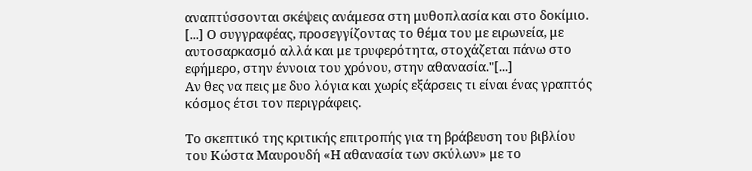αναπτύσσονται σκέψεις ανάμεσα στη μυθοπλασία και στο δοκίμιο. [...] Ο συγγραφέας, προσεγγίζοντας το θέμα του με ειρωνεία, με αυτοσαρκασμό αλλά και με τρυφερότητα, στοχάζεται πάνω στο εφήμερο, στην έννοια του χρόνου, στην αθανασία."[...]
Αν θες να πεις με δυο λόγια και χωρίς εξάρσεις τι είναι ένας γραπτός κόσμος έτσι τον περιγράφεις.

Το σκεπτικό της κριτικής επιτροπής για τη βράβευση του βιβλίου του Κώστα Μαυρουδή «Η αθανασία των σκύλων» με το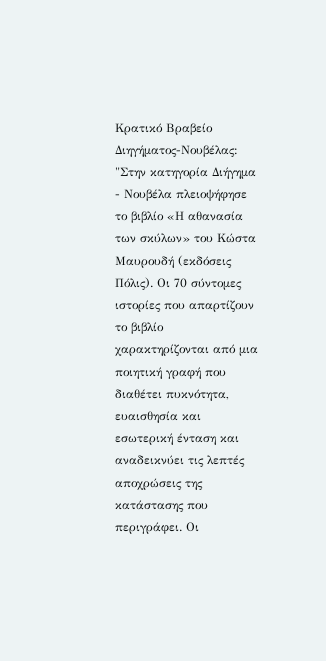Κρατικό Βραβείο Διηγήματος-Νουβέλας:
"Στην κατηγορία Διήγημα - Νουβέλα πλειοψήφησε το βιβλίο «Η αθανασία των σκύλων» του Κώστα Μαυρουδή (εκδόσεις Πόλις). Οι 70 σύντομες ιστορίες που απαρτίζουν το βιβλίο χαρακτηρίζονται από μια ποιητική γραφή που διαθέτει πυκνότητα, ευαισθησία και εσωτερική ένταση και αναδεικνύει τις λεπτές αποχρώσεις της κατάστασης που περιγράφει. Οι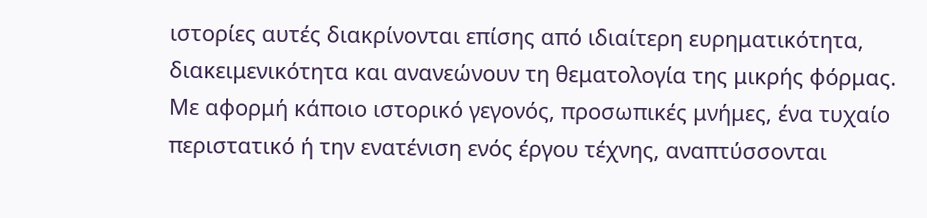ιστορίες αυτές διακρίνονται επίσης από ιδιαίτερη ευρηματικότητα, διακειμενικότητα και ανανεώνουν τη θεματολογία της μικρής φόρμας. Με αφορμή κάποιο ιστορικό γεγονός, προσωπικές μνήμες, ένα τυχαίο περιστατικό ή την ενατένιση ενός έργου τέχνης, αναπτύσσονται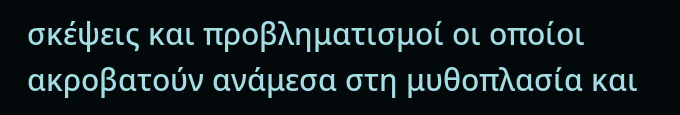σκέψεις και προβληματισμοί οι οποίοι ακροβατούν ανάμεσα στη μυθοπλασία και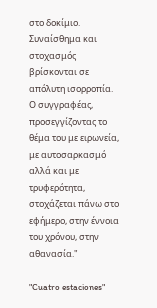στο δοκίμιο. Συναίσθημα και στοχασμός βρίσκονται σε απόλυτη ισορροπία. Ο συγγραφέας, προσεγγίζοντας το θέμα του με ειρωνεία, με αυτοσαρκασμό αλλά και με τρυφερότητα, στοχάζεται πάνω στο εφήμερο, στην έννοια του χρόνου, στην αθανασία."

"Cuatro estaciones"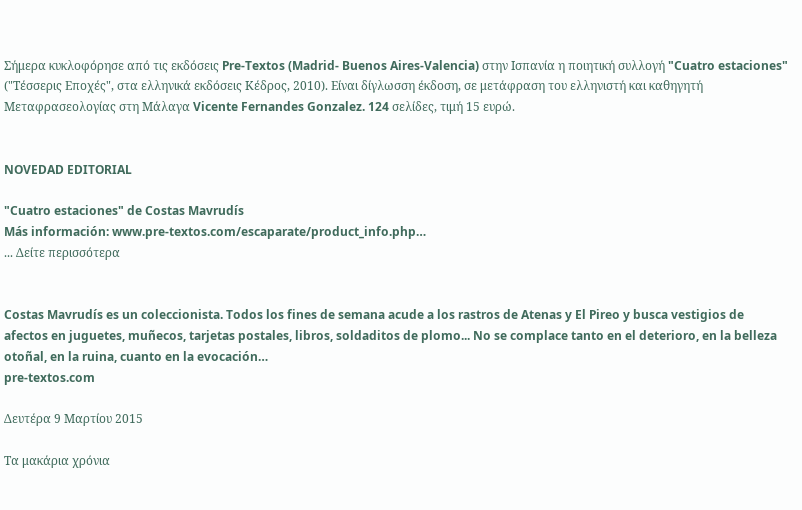Σήμερα κυκλοφόρησε από τις εκδόσεις Pre-Textos (Madrid- Buenos Aires-Valencia) στην Ισπανία η ποιητική συλλογή "Cuatro estaciones" ("Τέσσερις Εποχές", στα ελληνικά εκδόσεις Κέδρος, 2010). Είναι δίγλωσση έκδοση, σε μετάφραση του ελληνιστή και καθηγητή Μεταφρασεολογίας στη Μάλαγα Vicente Fernandes Gonzalez. 124 σελίδες, τιμή 15 ευρώ.


NOVEDAD EDITORIAL

"Cuatro estaciones" de Costas Mavrudís
Más información: www.pre-textos.com/escaparate/product_info.php…
... Δείτε περισσότερα


Costas Mavrudís es un coleccionista. Todos los fines de semana acude a los rastros de Atenas y El Pireo y busca vestigios de afectos en juguetes, muñecos, tarjetas postales, libros, soldaditos de plomo... No se complace tanto en el deterioro, en la belleza otoñal, en la ruina, cuanto en la evocación…
pre-textos.com

Δευτέρα 9 Μαρτίου 2015

Tα μακάρια χρόνια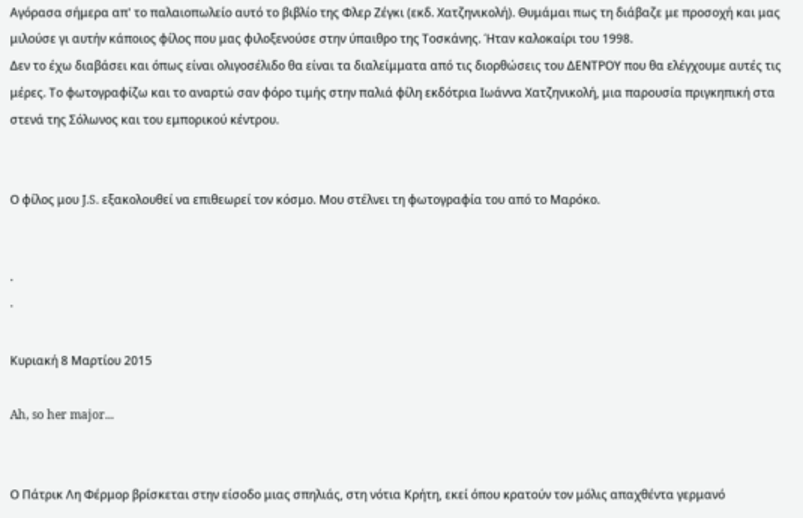Αγόρασα σήμερα απ' το παλαιοπωλείο αυτό το βιβλίο της Φλερ Ζέγκι (εκδ. Χατζηνικολή). Θυμάμαι πως τη διάβαζε με προσοχή και μας μιλούσε γι αυτήν κάποιος φίλος που μας φιλοξενούσε στην ύπαιθρο της Τοσκάνης. Ήταν καλοκαίρι του 1998.
Δεν το έχω διαβάσει και όπως είναι ολιγοσέλιδο θα είναι τα διαλείμματα από τις διορθώσεις του ΔΕΝΤΡΟΥ που θα ελέγχουμε αυτές τις μέρες. Το φωτογραφίζω και το αναρτώ σαν φόρο τιμής στην παλιά φίλη εκδότρια Ιωάννα Χατζηνικολή, μια παρουσία πριγκηπική στα στενά της Σόλωνος και του εμπορικού κέντρου.


Ο φίλος μου J.S. εξακολουθεί να επιθεωρεί τον κόσμο. Μου στέλνει τη φωτογραφία του από το Μαρόκο.


·
·

Κυριακή 8 Μαρτίου 2015

Ah, so her major...


Ο Πάτρικ Λη Φέρμορ βρίσκεται στην είσοδο μιας σπηλιάς, στη νότια Κρήτη, εκεί όπου κρατούν τον μόλις απαχθέντα γερμανό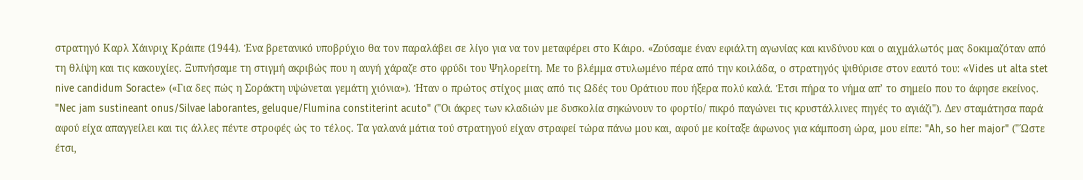στρατηγό Καρλ Χάινριχ Κράιπε (1944). Ένα βρετανικό υποβρύχιο θα τον παραλάβει σε λίγο για να τον μεταφέρει στο Κάιρο. «Ζούσαμε έναν εφιάλτη αγωνίας και κινδύνου και ο αιχμάλωτός μας δοκιμαζόταν από τη θλίψη και τις κακουχίες. Ξυπνήσαμε τη στιγμή ακριβώς που η αυγή χάραζε στο φρύδι του Ψηλορείτη. Με το βλέμμα στυλωμένο πέρα από την κοιλάδα, ο στρατηγός ψιθύρισε στον εαυτό του: «Vides ut alta stet nive candidum Soracte» («Για δες πώς η Σοράκτη υψώνεται γεμάτη χιόνια»). Ήταν ο πρώτος στίχος μιας από τις Ωδές του Οράτιου που ήξερα πολύ καλά. Έτσι πήρα το νήμα απ’ το σημείο που το άφησε εκείνος. "Nec jam sustineant onus/Silvae laborantes, geluque/Flumina constiterint acuto" ("Οι άκρες των κλαδιών με δυσκολία σηκώνουν το φορτίο/ πικρό παγώνει τις κρυστάλλινες πηγές το αγιάζι"). Δεν σταμάτησα παρά αφού είχα απαγγείλει και τις άλλες πέντε στροφές ώς το τέλος. Τα γαλανά μάτια τού στρατηγού είχαν στραφεί τώρα πάνω μου και, αφού με κοίταξε άφωνος για κάμποση ώρα, μου είπε: "Ah, so her major" ("΄Ωστε έτσι,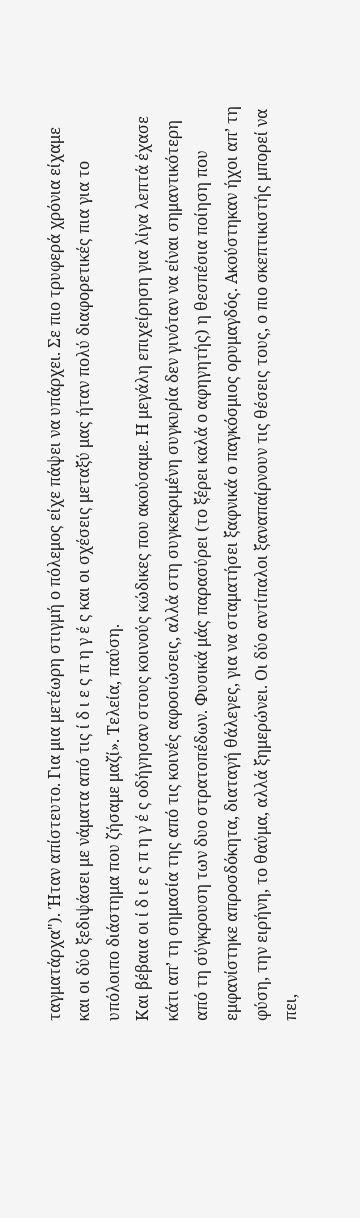ταγματάρχα"). Ήταν απίστευτο. Για μια μετέωρη στιγμή ο πόλεμος είχε πάψει να υπάρχει. Σε πιο τρυφερά χρόνια είχαμε και οι δύο ξεδιψάσει με νάματα από τις ί δ ι ε ς π η γ έ ς και οι σχέσεις μεταξύ μας ήταν πολύ διαφορετικές πια για το υπόλοιπο διάστημα που ζήσαμε μαζί». Τελεία, παύση.
Και βέβαια οι ί δ ι ε ς π η γ έ ς οδήγησαν στους κοινούς κώδικες που ακούσαμε. Η μεγάλη επιχείρηση για λίγα λεπτά έχασε κάτι απ’ τη σημασία της από τις κοινές αφοσιώσεις, αλλά στη συγκεκριμένη συγκυρία δεν γινόταν να είναι σημαντικότερη από τη σύγκρουση των δυο στρατοπέδων. Φυσικά μάς παρασύρει (το ξέρει καλά ο αφηγητής) η θεσπέσια ποίηση που εμφανίστηκε απροσδόκητα, διαταγή θάλεγες, για να σταματήσει ξαφνικά ο παγκόσμιος ορυμαγδός. Ακούστηκαν ήχοι απ’ τη φύση, την ειρήνη, το θαύμα, αλλά ξημερώνει. Οι δύο αντίπαλοι ξαναπαίρνουν τις θέσεις τους, ο πιο σκεπτικιστής μπορεί να πει,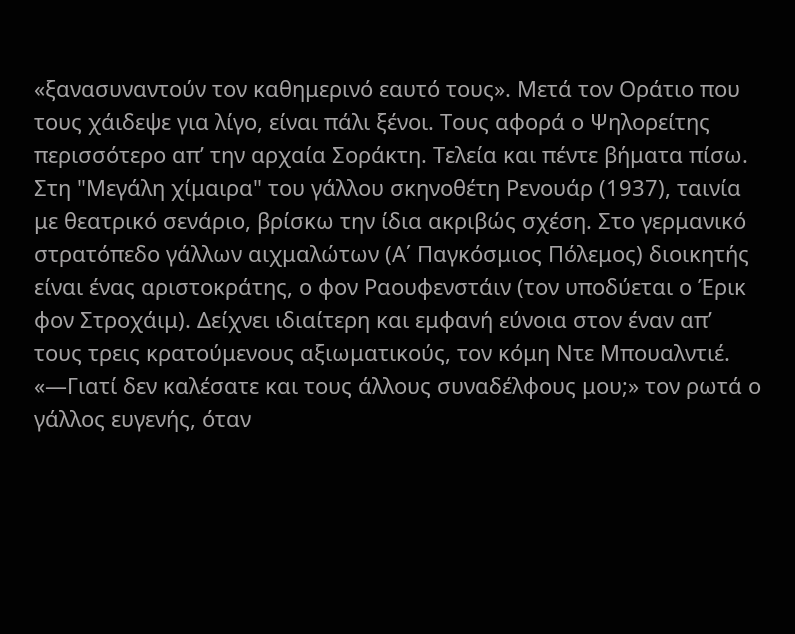«ξανασυναντούν τον καθημερινό εαυτό τους». Μετά τον Οράτιο που τους χάιδεψε για λίγο, είναι πάλι ξένοι. Τους αφορά ο Ψηλορείτης περισσότερο απ’ την αρχαία Σοράκτη. Τελεία και πέντε βήματα πίσω.
Στη "Μεγάλη χίμαιρα" του γάλλου σκηνοθέτη Ρενουάρ (1937), ταινία με θεατρικό σενάριο, βρίσκω την ίδια ακριβώς σχέση. Στο γερμανικό στρατόπεδο γάλλων αιχμαλώτων (Α΄ Παγκόσμιος Πόλεμος) διοικητής είναι ένας αριστοκράτης, ο φον Ραουφενστάιν (τον υποδύεται ο Έρικ φον Στροχάιμ). Δείχνει ιδιαίτερη και εμφανή εύνοια στον έναν απ’ τους τρεις κρατούμενους αξιωματικούς, τον κόμη Ντε Μπουαλντιέ. «—Γιατί δεν καλέσατε και τους άλλους συναδέλφους μου;» τον ρωτά ο γάλλος ευγενής, όταν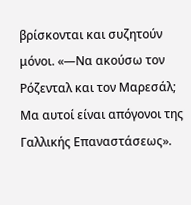βρίσκονται και συζητούν μόνοι. «—Να ακούσω τον Ρόζενταλ και τον Μαρεσάλ; Μα αυτοί είναι απόγονοι της Γαλλικής Επαναστάσεως».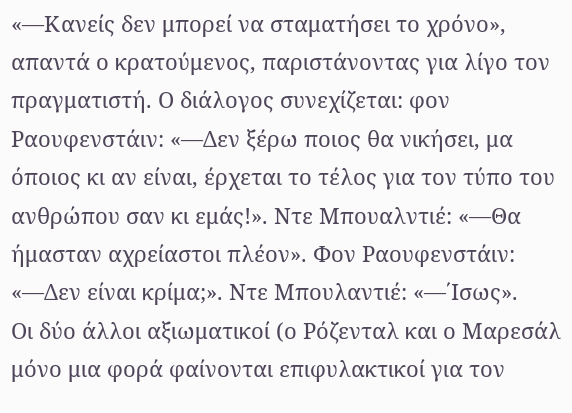«—Κανείς δεν μπορεί να σταματήσει το χρόνο», απαντά ο κρατούμενος, παριστάνοντας για λίγο τον πραγματιστή. Ο διάλογος συνεχίζεται: φον Ραουφενστάιν: «—Δεν ξέρω ποιος θα νικήσει, μα όποιος κι αν είναι, έρχεται το τέλος για τον τύπο του ανθρώπου σαν κι εμάς!». Ντε Μπουαλντιέ: «—Θα ήμασταν αχρείαστοι πλέον». Φον Ραουφενστάιν: «—Δεν είναι κρίμα;». Ντε Μπουλαντιέ: «—΄Ισως».
Οι δύο άλλοι αξιωματικοί (ο Ρόζενταλ και ο Μαρεσάλ μόνο μια φορά φαίνονται επιφυλακτικοί για τον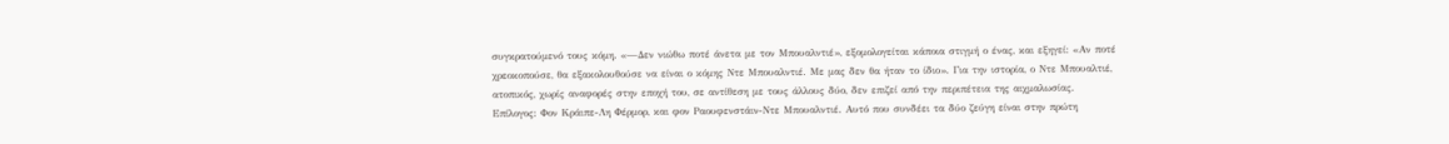συγκρατούμενό τους κόμη. «—Δεν νιώθω ποτέ άνετα με τον Μπουαλντιέ», εξομολογείται κάποια στιγμή ο ένας, και εξηγεί: «Αν ποτέ χρεοκοπούσε, θα εξακολουθούσε να είναι ο κόμης Ντε Μπουαλντιέ. Με μας δεν θα ήταν το ίδιο». Για την ιστορία, ο Ντε Μπουαλτιέ, ατοπικός, χωρίς αναφορές στην εποχή του, σε αντίθεση με τους άλλους δύο, δεν επιζεί από την περιπέτεια της αιχμαλωσίας.
Επίλογος: Φον Κράιπε-Λη Φέρμορ, και φον Ραουφενστάιν-Ντε Μπουαλντιέ. Αυτό που συνδέει τα δύο ζεύγη είναι στην πρώτη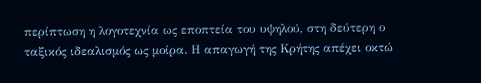περίπτωση η λογοτεχνία ως εποπτεία του υψηλού, στη δεύτερη ο ταξικός ιδεαλισμός ως μοίρα. Η απαγωγή της Κρήτης απέχει οκτώ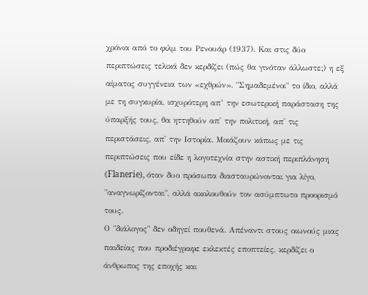χρόνια από το φιλμ του Ρενουάρ (1937). Και στις δύο περιπτώσεις τελικά δεν κερδίζει (πώς θα γινόταν άλλωστε;) η εξ αίματος συγγένεια των «εχθρών». "Σημαδεμένοι" το ίδιο, αλλά με τη συγκυρία, ισχυρότερη απ’ την εσωτερική παράσταση της ύπαρξής τους, θα ηττηθούν απ' την πολιτική, απ' τις περιστάσεις, απ' την Ιστορία. Μοιάζουν κάπως με τις περιπτώσεις που είδε η λογοτεχνία στην αστική περιπλάνηση (Flanerie), όταν δυο πρόσωπα διασταυρώνονται για λίγο, "αναγνωρίζονται", αλλά ακολουθούν τον ασύμπτωτο προορισμό τους.
Ο "διάλογος" δεν οδηγεί πουθενά. Απέναντι στους οιωνούς μιας παιδείας που προδιέγραφε εκλεκτές εποπτείες, κερδίζει ο άνθρωπος της εποχής και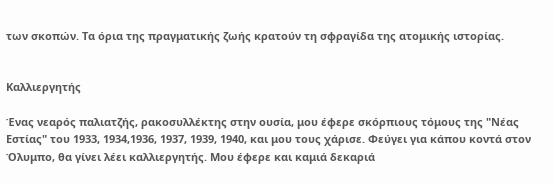των σκοπών. Τα όρια της πραγματικής ζωής κρατούν τη σφραγίδα της ατομικής ιστορίας.


Καλλιεργητής

Ένας νεαρός παλιατζής, ρακοσυλλέκτης στην ουσία, μου έφερε σκόρπιους τόμους της "Νέας Εστίας" του 1933, 1934,1936, 1937, 1939, 1940, και μου τους χάρισε. Φεύγει για κάπου κοντά στον Όλυμπο, θα γίνει λέει καλλιεργητής. Μου έφερε και καμιά δεκαριά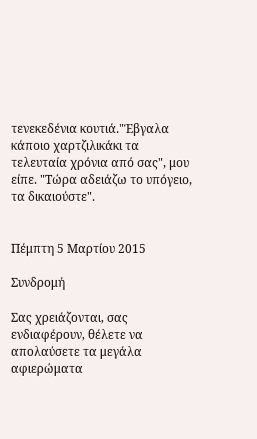τενεκεδένια κουτιά."Έβγαλα κάποιο χαρτζιλικάκι τα τελευταία χρόνια από σας", μου είπε. "Τώρα αδειάζω το υπόγειο, τα δικαιούστε".


Πέμπτη 5 Μαρτίου 2015

Συνδρομή

Σας χρειάζονται, σας ενδιαφέρουν, θέλετε να απολαύσετε τα μεγάλα αφιερώματα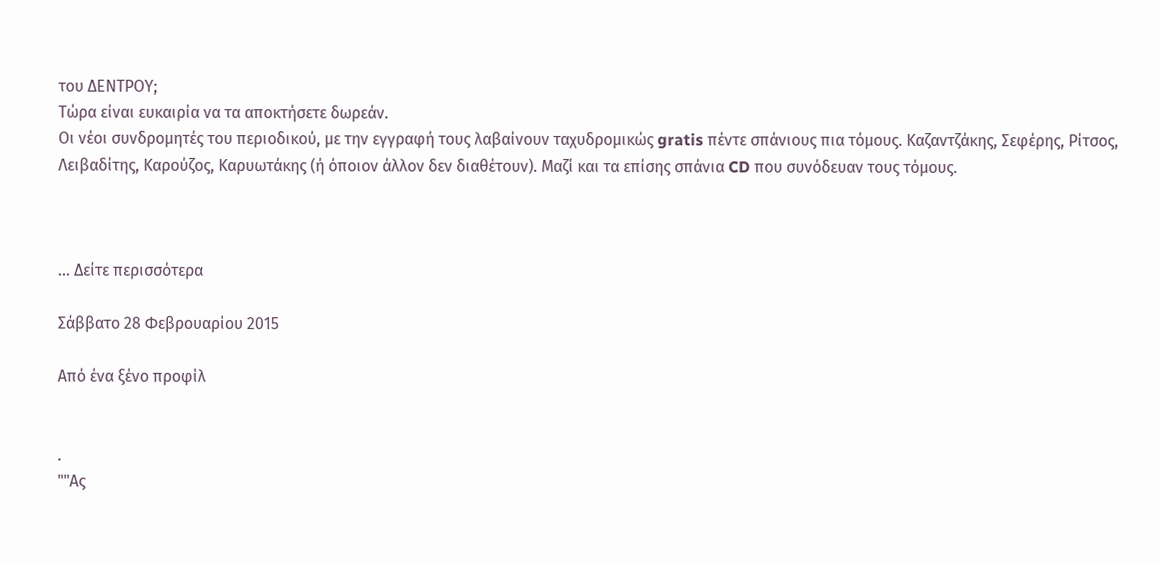του ΔΕΝΤΡΟΥ;
Τώρα είναι ευκαιρία να τα αποκτήσετε δωρεάν.
Οι νέοι συνδρομητές του περιοδικού, με την εγγραφή τους λαβαίνουν ταχυδρομικώς gratis πέντε σπάνιους πια τόμους. Καζαντζάκης, Σεφέρης, Ρίτσος, Λειβαδίτης, Καρούζος, Καρυωτάκης (ή όποιον άλλον δεν διαθέτουν). Μαζί και τα επίσης σπάνια CD που συνόδευαν τους τόμους.



... Δείτε περισσότερα

Σάββατο 28 Φεβρουαρίου 2015

Από ένα ξένο προφίλ


.
""Ας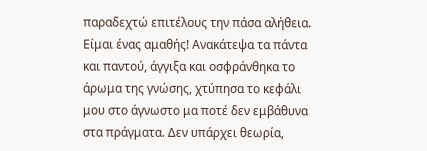παραδεχτώ επιτέλους την πάσα αλήθεια. Είμαι ένας αμαθής! Ανακάτεψα τα πάντα και παντού, άγγιξα και οσφράνθηκα το άρωμα της γνώσης, χτύπησα το κεφάλι μου στο άγνωστο μα ποτέ δεν εμβάθυνα στα πράγματα. Δεν υπάρχει θεωρία,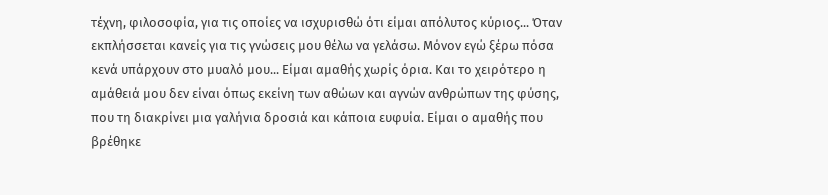τέχνη, φιλοσοφία, για τις οποίες να ισχυρισθώ ότι είμαι απόλυτος κύριος... Όταν εκπλήσσεται κανείς για τις γνώσεις μου θέλω να γελάσω. Μόνον εγώ ξέρω πόσα κενά υπάρχουν στο μυαλό μου... Είμαι αμαθής χωρίς όρια. Και το χειρότερο η αμάθειά μου δεν είναι όπως εκείνη των αθώων και αγνών ανθρώπων της φύσης, που τη διακρίνει μια γαλήνια δροσιά και κάποια ευφυία. Είμαι ο αμαθής που βρέθηκε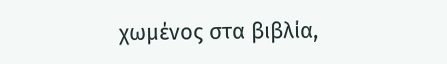χωμένος στα βιβλία,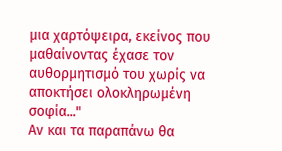μια χαρτόψειρα, εκείνος που μαθαίνοντας έχασε τον αυθορμητισμό του χωρίς να αποκτήσει ολοκληρωμένη σοφία..."
Αν και τα παραπάνω θα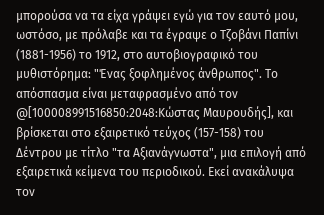μπορούσα να τα είχα γράψει εγώ για τον εαυτό μου, ωστόσο, με πρόλαβε και τα έγραψε ο Τζοβάνι Παπίνι (1881-1956) το 1912, στο αυτοβιογραφικό του μυθιστόρημα: "Ένας ξοφλημένος άνθρωπος". Το απόσπασμα είναι μεταφρασμένο από τον @[100008991516850:2048:Κώστας Μαυρουδής], και βρίσκεται στο εξαιρετικό τεύχος (157-158) του Δέντρου με τίτλο "τα Αξιανάγνωστα", μια επιλογή από εξαιρετικά κείμενα του περιοδικού. Εκεί ανακάλυψα τον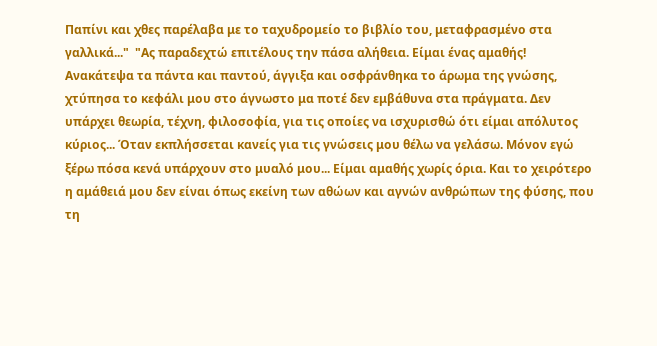Παπίνι και χθες παρέλαβα με το ταχυδρομείο το βιβλίο του, μεταφρασμένο στα γαλλικά..."  "Ας παραδεχτώ επιτέλους την πάσα αλήθεια. Είμαι ένας αμαθής! Ανακάτεψα τα πάντα και παντού, άγγιξα και οσφράνθηκα το άρωμα της γνώσης, χτύπησα το κεφάλι μου στο άγνωστο μα ποτέ δεν εμβάθυνα στα πράγματα. Δεν υπάρχει θεωρία, τέχνη, φιλοσοφία, για τις οποίες να ισχυρισθώ ότι είμαι απόλυτος κύριος... Όταν εκπλήσσεται κανείς για τις γνώσεις μου θέλω να γελάσω. Μόνον εγώ ξέρω πόσα κενά υπάρχουν στο μυαλό μου... Είμαι αμαθής χωρίς όρια. Και το χειρότερο η αμάθειά μου δεν είναι όπως εκείνη των αθώων και αγνών ανθρώπων της φύσης, που τη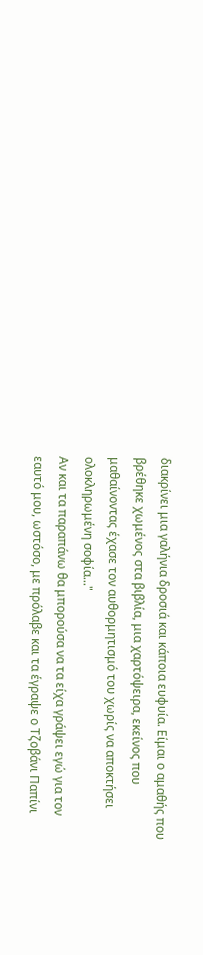διακρίνει μια γαλήνια δροσιά και κάποια ευφυία. Είμαι ο αμαθής που βρέθηκε χωμένος στα βιβλία, μια χαρτόψειρα, εκείνος που μαθαίνοντας έχασε τον αυθορμητισμό του χωρίς να αποκτήσει ολοκληρωμένη σοφία..."
Αν και τα παραπάνω θα μπορούσα να τα είχα γράψει εγώ για τον εαυτό μου, ωστόσο, με πρόλαβε και τα έγραψε ο Τζοβάνι Παπίνι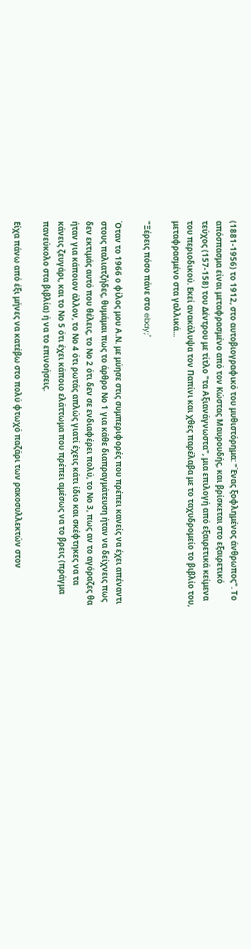(1881-1956) το 1912, στο αυτοβιογραφικό του μυθιστόρημα: "Ένας ξοφλημένος άνθρωπος". Το απόσπασμα είναι μεταφρασμένο από τον Κώστας Μαυρουδής, και βρίσκεται στο εξαιρετικό τεύχος (157-158) του Δέντρου με τίτλο "τα Αξιανάγνωστα", μια επιλογή από εξαιρετικά κείμενα του περιοδικού. Εκεί ανακάλυψα τον Παπίνι και χθες παρέλαβα με το ταχυδρομείο το βιβλίο του, μεταφρασμένο στα γαλλικά...

"Ξέρεις πόσο πάνε στο ebay;"

Όταν το 1966 ο φίλος μου Α.Ν. με μύησε στις συμπεριφορές που πρέπει κανείς να έχει απέναντι στους παλιατζήδες, θυμάμαι πως το άρθρο Νο 1 για κάθε διαπραγμάτευση ήταν να δείχνεις πως δεν εκτιμάς αυτό που θέλεις, το Νο 2 ότι δεν σε ενδιαφέρει πολύ, το Νο 3, πως αν το αγόραζες θα ήταν για κάποιον άλλον, το Νο 4 ότι ρωτάς απλώς γιατί έχεις κάτι ίδιο και σκέφτηκες να τα κάνεις ζευγάρι, και το Νο 5 ότι έχει κάποιο ελάττωμα που πρέπει αμέσως να το βρεις (πράγμα πανεύκολο στα βιβλία) ή να το επινοήσεις.

Είχα πάνω από έξι μήνες να κατέβω στο πολύ φτωχό παζάρι των ρακοσυλλεκτών στον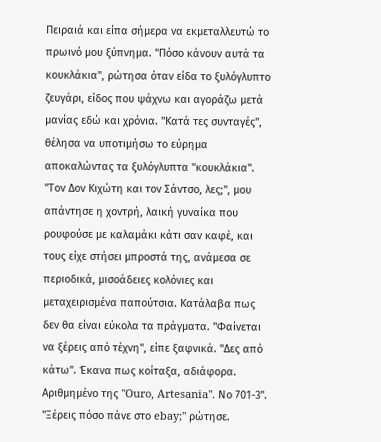Πειραιά και είπα σήμερα να εκμεταλλευτώ το πρωινό μου ξύπνημα. "Πόσο κάνουν αυτά τα κουκλάκια", ρώτησα όταν είδα το ξυλόγλυπτο ζευγάρι, είδος που ψάχνω και αγοράζω μετά μανίας εδώ και χρόνια. "Κατά τες συνταγές", θέλησα να υποτιμήσω το εύρημα αποκαλώντας τα ξυλόγλυπτα "κουκλάκια".
"Τον Δον Κιχώτη και τον Σάντσο, λες;", μου απάντησε η χοντρή, λαική γυναίκα που ρουφούσε με καλαμάκι κάτι σαν καφέ, και τους είχε στήσει μπροστά της, ανάμεσα σε περιοδικά, μισοάδειες κολόνιες και μεταχειρισμένα παπούτσια. Κατάλαβα πως δεν θα είναι εύκολα τα πράγματα. "Φαίνεται να ξέρεις από τέχνη", είπε ξαφνικά. "Δες από κάτω". Έκανα πως κοίταξα, αδιάφορα. Αριθμημένο της "Ouro, Artesania". Νο 701-3". "Ξέρεις πόσο πάνε στο ebay;" ρώτησε.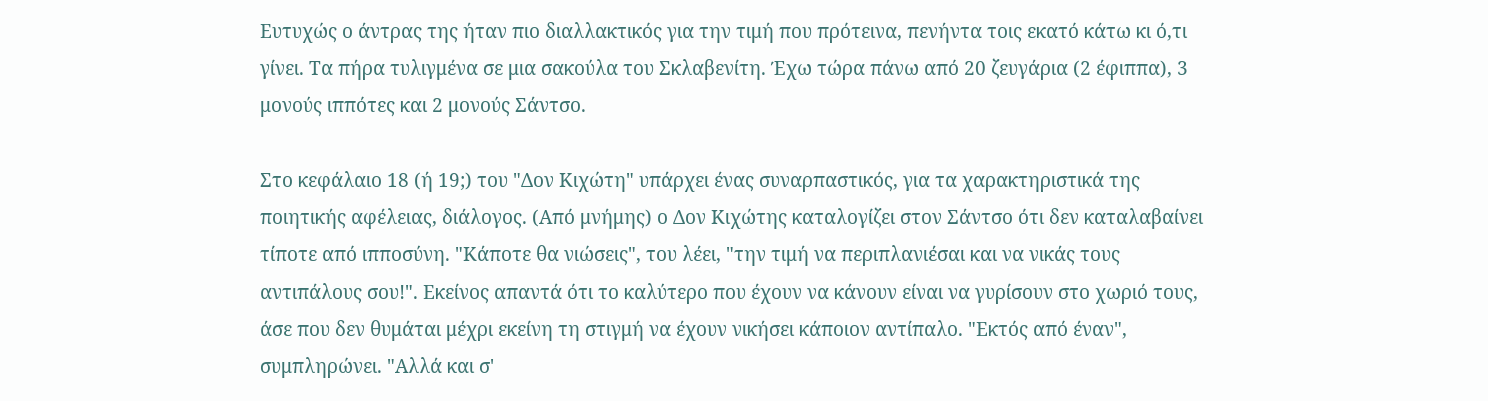Ευτυχώς ο άντρας της ήταν πιο διαλλακτικός για την τιμή που πρότεινα, πενήντα τοις εκατό κάτω κι ό,τι γίνει. Τα πήρα τυλιγμένα σε μια σακούλα του Σκλαβενίτη. Έχω τώρα πάνω από 20 ζευγάρια (2 έφιππα), 3 μονούς ιππότες και 2 μονούς Σάντσο.

Στο κεφάλαιο 18 (ή 19;) του "Δον Κιχώτη" υπάρχει ένας συναρπαστικός, για τα χαρακτηριστικά της ποιητικής αφέλειας, διάλογος. (Από μνήμης) ο Δον Κιχώτης καταλογίζει στον Σάντσο ότι δεν καταλαβαίνει τίποτε από ιπποσύνη. "Κάποτε θα νιώσεις", του λέει, "την τιμή να περιπλανιέσαι και να νικάς τους αντιπάλους σου!". Εκείνος απαντά ότι το καλύτερο που έχουν να κάνουν είναι να γυρίσουν στο χωριό τους, άσε που δεν θυμάται μέχρι εκείνη τη στιγμή να έχουν νικήσει κάποιον αντίπαλο. "Εκτός από έναν", συμπληρώνει. "Αλλά και σ'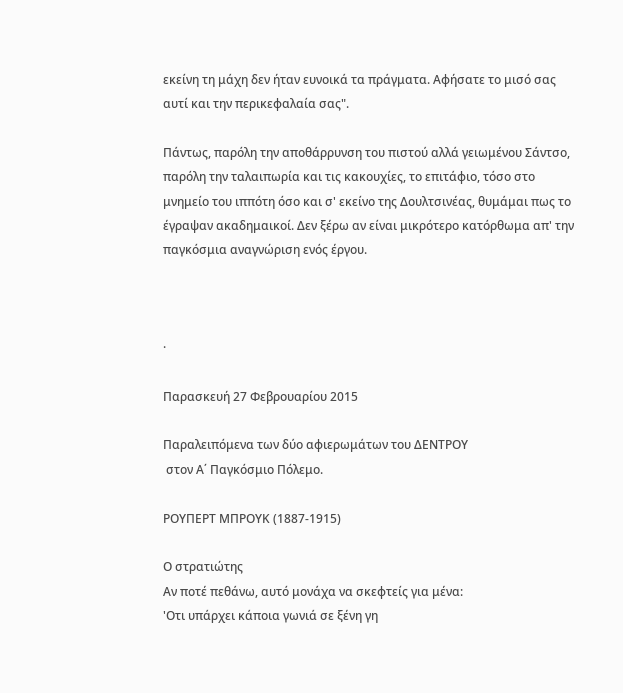εκείνη τη μάχη δεν ήταν ευνοικά τα πράγματα. Αφήσατε το μισό σας αυτί και την περικεφαλαία σας".

Πάντως, παρόλη την αποθάρρυνση του πιστού αλλά γειωμένου Σάντσο, παρόλη την ταλαιπωρία και τις κακουχίες, το επιτάφιο, τόσο στο μνημείο του ιππότη όσο και σ' εκείνο της Δουλτσινέας, θυμάμαι πως το έγραψαν ακαδημαικοί. Δεν ξέρω αν είναι μικρότερο κατόρθωμα απ' την παγκόσμια αναγνώριση ενός έργου.



·

Παρασκευή 27 Φεβρουαρίου 2015

Παραλειπόμενα των δύο αφιερωμάτων του ΔΕΝΤΡΟΥ
 στον Α΄ Παγκόσμιο Πόλεμο.

ΡΟΥΠΕΡΤ ΜΠΡΟΥΚ (1887-1915)

Ο στρατιώτης
Αν ποτέ πεθάνω, αυτό μονάχα να σκεφτείς για μένα:
'Οτι υπάρχει κάποια γωνιά σε ξένη γη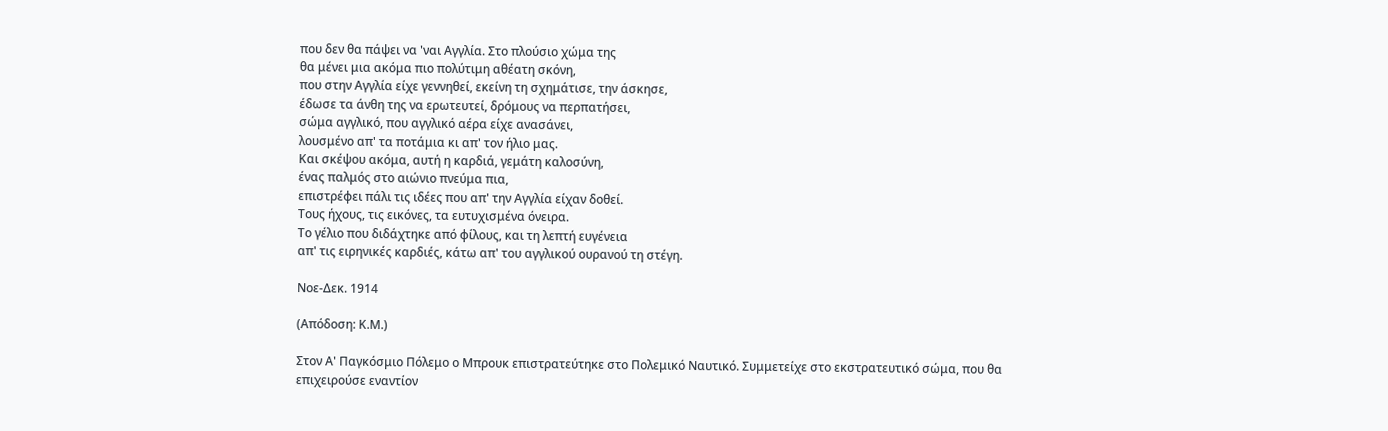που δεν θα πάψει να 'ναι Αγγλία. Στο πλούσιο χώμα της
θα μένει μια ακόμα πιο πολύτιμη αθέατη σκόνη,
που στην Αγγλία είχε γεννηθεί, εκείνη τη σχημάτισε, την άσκησε,
έδωσε τα άνθη της να ερωτευτεί, δρόμους να περπατήσει,
σώμα αγγλικό, που αγγλικό αέρα είχε ανασάνει,
λουσμένο απ' τα ποτάμια κι απ' τον ήλιο μας.
Και σκέψου ακόμα, αυτή η καρδιά, γεμάτη καλοσύνη,
ένας παλμός στο αιώνιο πνεύμα πια,
επιστρέφει πάλι τις ιδέες που απ' την Αγγλία είχαν δοθεί.
Τους ήχους, τις εικόνες, τα ευτυχισμένα όνειρα.
Το γέλιο που διδάχτηκε από φίλους, και τη λεπτή ευγένεια
απ' τις ειρηνικές καρδιές, κάτω απ' του αγγλικού ουρανού τη στέγη.

Νοε-Δεκ. 1914

(Απόδοση: Κ.Μ.)

Στον Α' Παγκόσμιο Πόλεμο ο Μπρουκ επιστρατεύτηκε στο Πολεμικό Ναυτικό. Συμμετείχε στο εκστρατευτικό σώμα, που θα επιχειρούσε εναντίον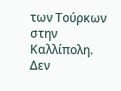των Τούρκων στην Καλλίπολη. Δεν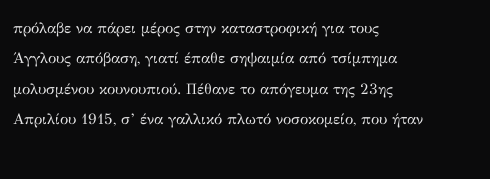πρόλαβε να πάρει μέρος στην καταστροφική για τους Άγγλους απόβαση, γιατί έπαθε σηψαιμία από τσίμπημα μολυσμένου κουνουπιού. Πέθανε το απόγευμα της 23ης Απριλίου 1915, σ’ ένα γαλλικό πλωτό νοσοκομείο, που ήταν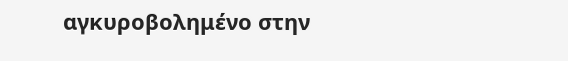αγκυροβολημένο στην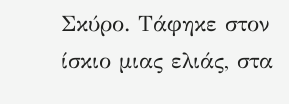Σκύρο. Τάφηκε στον ίσκιο μιας ελιάς, στα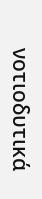νοτιοδυτικά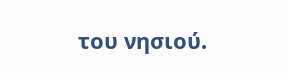του νησιού.